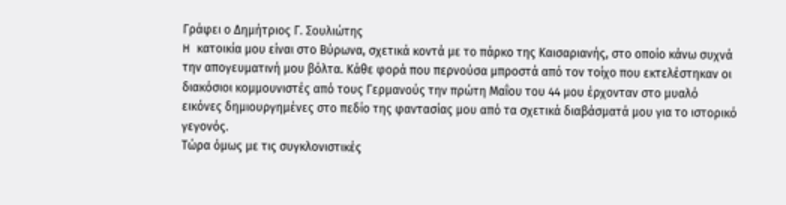Γράφει ο Δημήτριος Γ. Σουλιώτης
H κατοικία µου είναι στο Βύρωνα, σχετικά κοντά µε το πάρκο της Καισαριανής, στο οποίο κάνω συχνά την απογευµατινή µου βόλτα. Κάθε φορά που περνούσα µπροστά από τον τοίχο που εκτελέστηκαν οι διακόσιοι κοµµουνιστές από τους Γερµανούς την πρώτη Μαΐου του 44 µου έρχονταν στο µυαλό εικόνες δηµιουργηµένες στο πεδίο της φαντασίας µου από τα σχετικά διαβάσµατά µου για το ιστορικό γεγονός.
Τώρα όµως µε τις συγκλονιστικές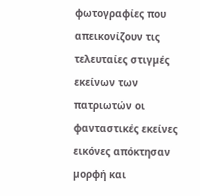φωτογραφίες που απεικονίζουν τις τελευταίες στιγµές εκείνων των πατριωτών οι φανταστικές εκείνες εικόνες απόκτησαν µορφή και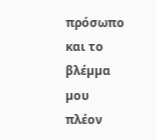πρόσωπο και το βλέµµα µου πλέον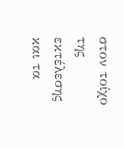στον τοίχο της εκτέλεσης και τα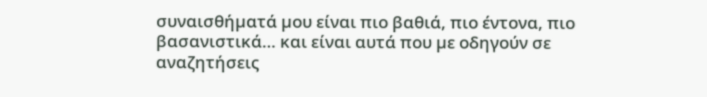συναισθήµατά µου είναι πιο βαθιά, πιο έντονα, πιο βασανιστικά… και είναι αυτά που µε οδηγούν σε αναζητήσεις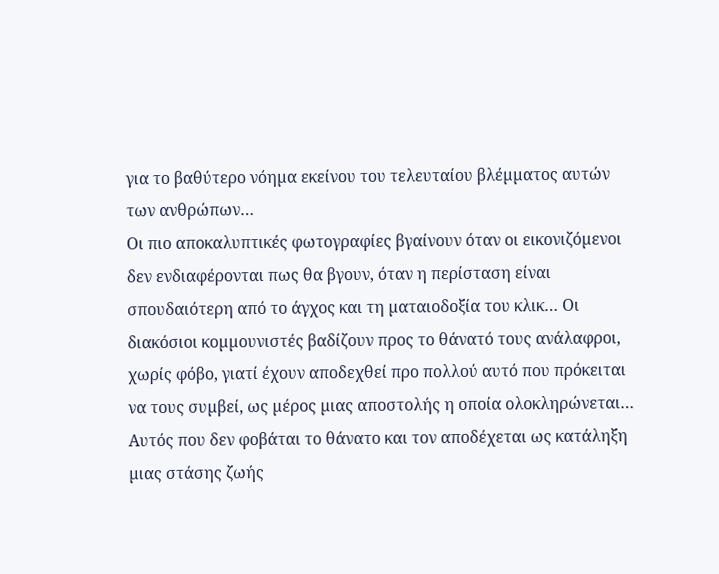για το βαθύτερο νόηµα εκείνου του τελευταίου βλέµµατος αυτών των ανθρώπων…
Οι πιο αποκαλυπτικές φωτογραφίες βγαίνουν όταν οι εικονιζόµενοι δεν ενδιαφέρονται πως θα βγουν, όταν η περίσταση είναι σπουδαιότερη από το άγχος και τη µαταιοδοξία του κλικ… Οι διακόσιοι κοµµουνιστές βαδίζουν προς το θάνατό τους ανάλαφροι, χωρίς φόβο, γιατί έχουν αποδεχθεί προ πολλού αυτό που πρόκειται να τους συµβεί, ως µέρος µιας αποστολής η οποία ολοκληρώνεται… Αυτός που δεν φοβάται το θάνατο και τον αποδέχεται ως κατάληξη µιας στάσης ζωής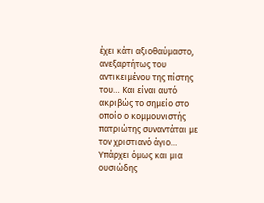έχει κάτι αξιοθαύµαστο, ανεξαρτήτως του αντικειµένου της πίστης του… Και είναι αυτό ακριβώς το σηµείο στο οποίο ο κοµµουνιστής πατριώτης συναντάται µε τον χριστιανό άγιο… Υπάρχει όµως και µια ουσιώδης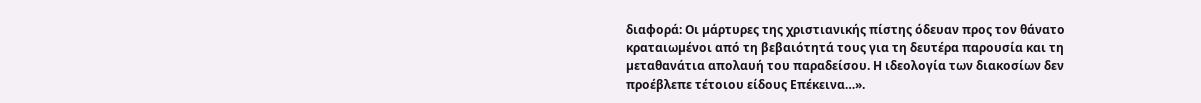διαφορά: Οι µάρτυρες της χριστιανικής πίστης όδευαν προς τον θάνατο κραταιωµένοι από τη βεβαιότητά τους για τη δευτέρα παρουσία και τη µεταθανάτια απολαυή του παραδείσου. Η ιδεολογία των διακοσίων δεν προέβλεπε τέτοιου είδους Επέκεινα…».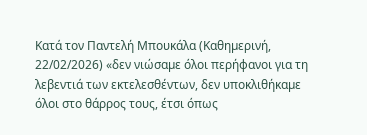Κατά τον Παντελή Μπουκάλα (Καθηµερινή, 22/02/2026) «δεν νιώσαµε όλοι περήφανοι για τη λεβεντιά των εκτελεσθέντων, δεν υποκλιθήκαµε όλοι στο θάρρος τους, έτσι όπως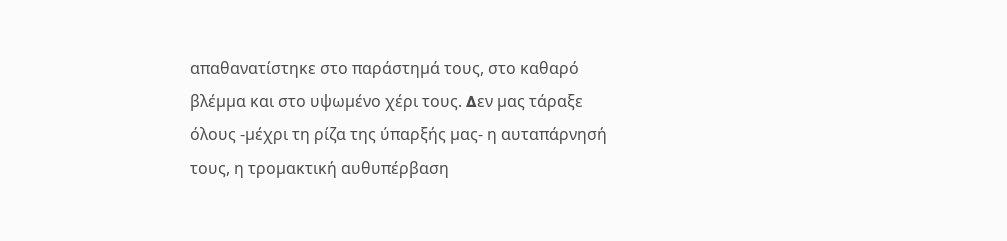απαθανατίστηκε στο παράστηµά τους, στο καθαρό βλέµµα και στο υψωµένο χέρι τους. ∆εν µας τάραξε όλους -µέχρι τη ρίζα της ύπαρξής µας- η αυταπάρνησή τους, η τροµακτική αυθυπέρβαση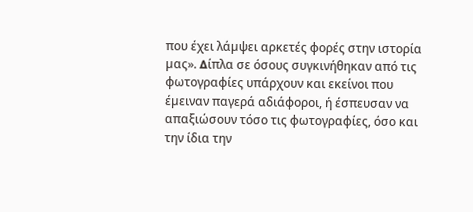που έχει λάµψει αρκετές φορές στην ιστορία µας». ∆ίπλα σε όσους συγκινήθηκαν από τις φωτογραφίες υπάρχουν και εκείνοι που έµειναν παγερά αδιάφοροι, ή έσπευσαν να απαξιώσουν τόσο τις φωτογραφίες, όσο και την ίδια την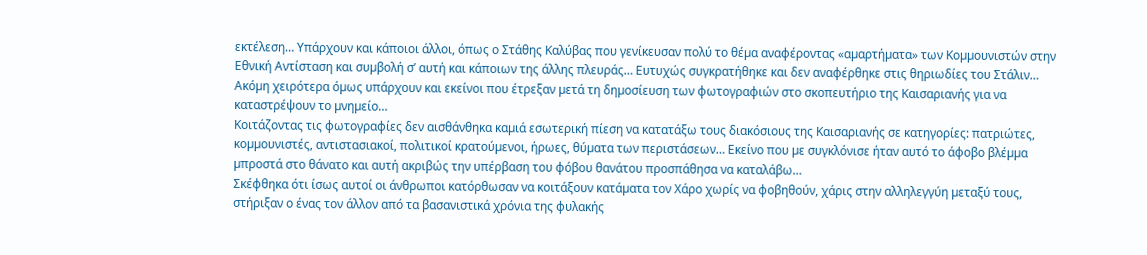εκτέλεση… Υπάρχουν και κάποιοι άλλοι, όπως ο Στάθης Καλύβας που γενίκευσαν πολύ το θέµα αναφέροντας «αµαρτήµατα» των Κοµµουνιστών στην Εθνική Αντίσταση και συµβολή σ’ αυτή και κάποιων της άλλης πλευράς… Ευτυχώς συγκρατήθηκε και δεν αναφέρθηκε στις θηριωδίες του Στάλιν… Ακόµη χειρότερα όµως υπάρχουν και εκείνοι που έτρεξαν µετά τη δηµοσίευση των φωτογραφιών στο σκοπευτήριο της Καισαριανής για να καταστρέψουν το µνηµείο…
Κοιτάζοντας τις φωτογραφίες δεν αισθάνθηκα καµιά εσωτερική πίεση να κατατάξω τους διακόσιους της Καισαριανής σε κατηγορίες: πατριώτες, κοµµουνιστές, αντιστασιακοί, πολιτικοί κρατούµενοι, ήρωες, θύµατα των περιστάσεων… Εκείνο που µε συγκλόνισε ήταν αυτό το άφοβο βλέµµα µπροστά στο θάνατο και αυτή ακριβώς την υπέρβαση του φόβου θανάτου προσπάθησα να καταλάβω…
Σκέφθηκα ότι ίσως αυτοί οι άνθρωποι κατόρθωσαν να κοιτάξουν κατάµατα τον Χάρο χωρίς να φοβηθούν, χάρις στην αλληλεγγύη µεταξύ τους, στήριξαν ο ένας τον άλλον από τα βασανιστικά χρόνια της φυλακής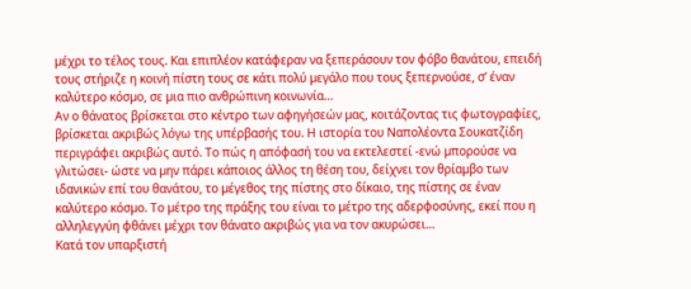µέχρι το τέλος τους. Και επιπλέον κατάφεραν να ξεπεράσουν τον φόβο θανάτου, επειδή τους στήριζε η κοινή πίστη τους σε κάτι πολύ µεγάλο που τους ξεπερνούσε, σ’ έναν καλύτερο κόσµο, σε µια πιο ανθρώπινη κοινωνία…
Αν ο θάνατος βρίσκεται στο κέντρο των αφηγήσεών µας, κοιτάζοντας τις φωτογραφίες, βρίσκεται ακριβώς λόγω της υπέρβασής του. Η ιστορία του Ναπολέοντα Σουκατζίδη περιγράφει ακριβώς αυτό. Το πώς η απόφασή του να εκτελεστεί -ενώ µπορούσε να γλιτώσει- ώστε να µην πάρει κάποιος άλλος τη θέση του, δείχνει τον θρίαµβο των ιδανικών επί του θανάτου, το µέγεθος της πίστης στο δίκαιο, της πίστης σε έναν καλύτερο κόσµο. Το µέτρο της πράξης του είναι το µέτρο της αδερφοσύνης, εκεί που η αλληλεγγύη φθάνει µέχρι τον θάνατο ακριβώς για να τον ακυρώσει…
Κατά τον υπαρξιστή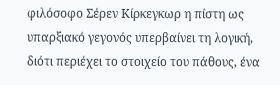φιλόσοφο Σέρεν Κίρκεγκωρ η πίστη ως υπαρξιακό γεγονός υπερβαίνει τη λογική, διότι περιέχει το στοιχείο του πάθους, ένα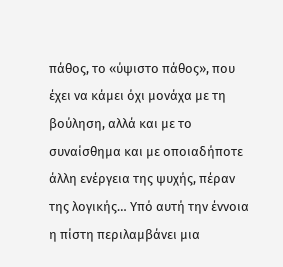πάθος, το «ύψιστο πάθος», που έχει να κάµει όχι µονάχα µε τη βούληση, αλλά και µε το συναίσθηµα και µε οποιαδήποτε άλλη ενέργεια της ψυχής, πέραν της λογικής… Υπό αυτή την έννοια η πίστη περιλαµβάνει µια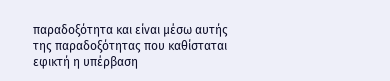παραδοξότητα και είναι µέσω αυτής της παραδοξότητας που καθίσταται εφικτή η υπέρβαση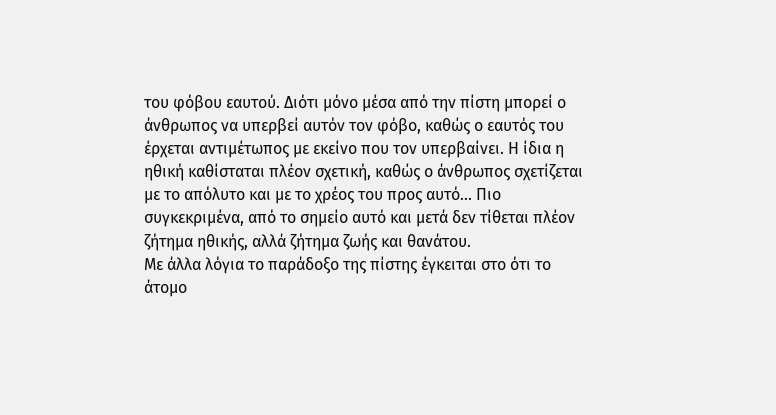του φόβου εαυτού. ∆ιότι µόνο µέσα από την πίστη µπορεί ο άνθρωπος να υπερβεί αυτόν τον φόβο, καθώς ο εαυτός του έρχεται αντιµέτωπος µε εκείνο που τον υπερβαίνει. Η ίδια η ηθική καθίσταται πλέον σχετική, καθώς ο άνθρωπος σχετίζεται µε το απόλυτο και µε το χρέος του προς αυτό… Πιο συγκεκριµένα, από το σηµείο αυτό και µετά δεν τίθεται πλέον ζήτηµα ηθικής, αλλά ζήτηµα ζωής και θανάτου.
Με άλλα λόγια το παράδοξο της πίστης έγκειται στο ότι το άτοµο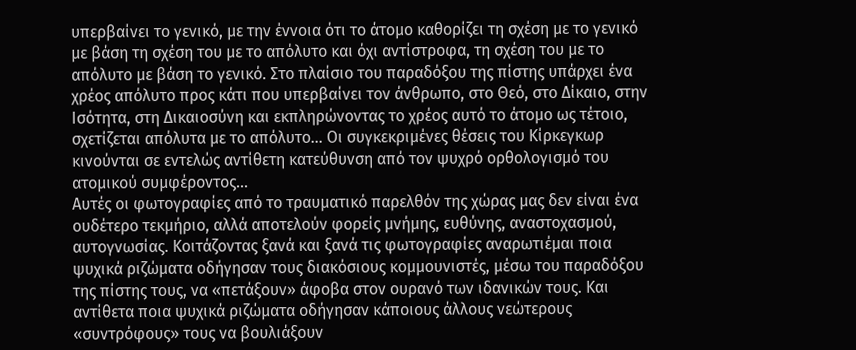υπερβαίνει το γενικό, µε την έννοια ότι το άτοµο καθορίζει τη σχέση µε το γενικό µε βάση τη σχέση του µε το απόλυτο και όχι αντίστροφα, τη σχέση του µε το απόλυτο µε βάση το γενικό. Στο πλαίσιο του παραδόξου της πίστης υπάρχει ένα χρέος απόλυτο προς κάτι που υπερβαίνει τον άνθρωπο, στο Θεό, στο ∆ίκαιο, στην Ισότητα, στη ∆ικαιοσύνη και εκπληρώνοντας το χρέος αυτό το άτοµο ως τέτοιο, σχετίζεται απόλυτα µε το απόλυτο… Οι συγκεκριµένες θέσεις του Κίρκεγκωρ κινούνται σε εντελώς αντίθετη κατεύθυνση από τον ψυχρό ορθολογισµό του ατοµικού συµφέροντος…
Αυτές οι φωτογραφίες από το τραυµατικό παρελθόν της χώρας µας δεν είναι ένα ουδέτερο τεκµήριο, αλλά αποτελούν φορείς µνήµης, ευθύνης, αναστοχασµού, αυτογνωσίας. Κοιτάζοντας ξανά και ξανά τις φωτογραφίες αναρωτιέµαι ποια ψυχικά ριζώµατα οδήγησαν τους διακόσιους κοµµουνιστές, µέσω του παραδόξου της πίστης τους, να «πετάξουν» άφοβα στον ουρανό των ιδανικών τους. Και αντίθετα ποια ψυχικά ριζώµατα οδήγησαν κάποιους άλλους νεώτερους «συντρόφους» τους να βουλιάξουν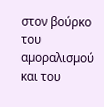στον βούρκο του αµοραλισµού και του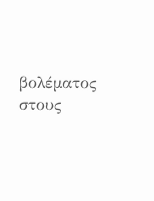βολέµατος στους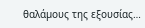θαλάµους της εξουσίας…